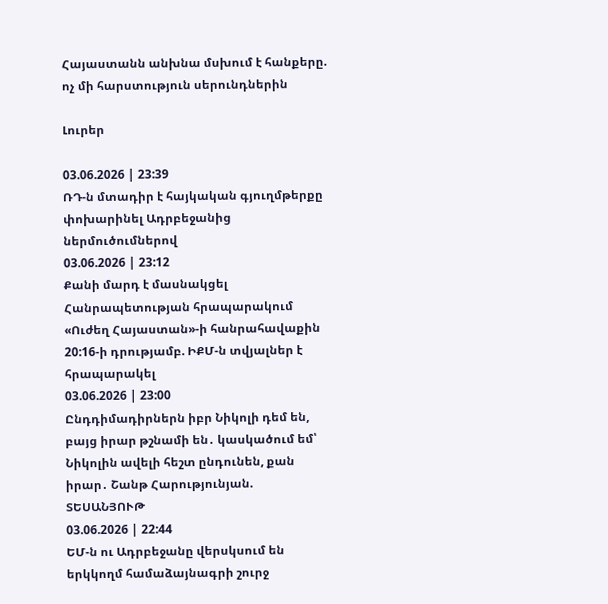Հայաստանն անխնա մսխում է հանքերը. ոչ մի հարստություն սերունդներին

Լուրեր

03.06.2026 | 23:39
ՌԴ-ն մտադիր է հայկական գյուղմթերքը փոխարինել Ադրբեջանից ներմուծումներով
03.06.2026 | 23:12
Քանի մարդ է մասնակցել Հանրապետության հրապարակում «Ուժեղ Հայաստան»-ի հանրահավաքին 20:16-ի դրությամբ. ԻՔՄ-ն տվյալներ է հրապարակել
03.06.2026 | 23:00
Ընդդիմադիրներն իբր Նիկոլի դեմ են, բայց իրար թշնամի են․ կասկածում եմ՝ Նիկոլին ավելի հեշտ ընդունեն, քան իրար․ Շանթ Հարությունյան. ՏԵՍԱՆՅՈՒԹ
03.06.2026 | 22:44
ԵՄ-ն ու Ադրբեջանը վերսկսում են երկկողմ համաձայնագրի շուրջ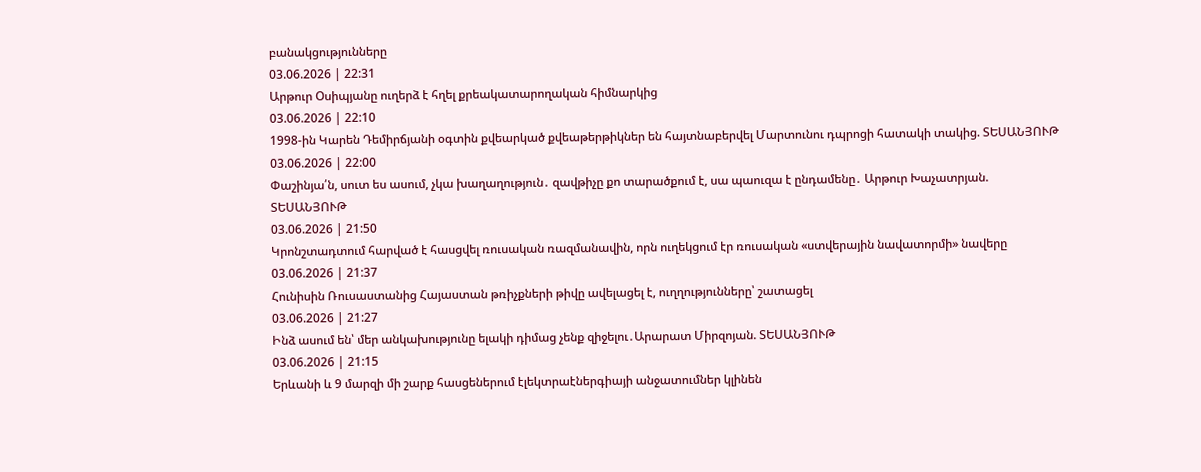բանակցությունները
03.06.2026 | 22:31
Արթուր Օսիպյանը ուղերձ է հղել քրեակատարողական հիմնարկից
03.06.2026 | 22:10
1998-ին Կարեն Դեմիրճյանի օգտին քվեարկած քվեաթերթիկներ են հայտնաբերվել Մարտունու դպրոցի հատակի տակից. ՏԵՍԱՆՅՈՒԹ
03.06.2026 | 22:00
Փաշինյա՛ն, սուտ ես ասում, չկա խաղաղություն․ զավթիչը քո տարածքում է, սա պաուզա է ընդամենը․ Արթուր Խաչատրյան. ՏԵՍԱՆՅՈՒԹ
03.06.2026 | 21:50
Կրոնշտադտում հարված է հասցվել ռուսական ռազմանավին, որն ուղեկցում էր ռուսական «ստվերային նավատորմի» նավերը
03.06.2026 | 21:37
Հունիսին Ռուսաստանից Հայաստան թռիչքների թիվը ավելացել է, ուղղությունները՝ շատացել
03.06.2026 | 21:27
Ինձ ասում են՝ մեր անկախությունը ելակի դիմաց չենք զիջելու․Արարատ Միրզոյան. ՏԵՍԱՆՅՈՒԹ
03.06.2026 | 21:15
Երևանի և 9 մարզի մի շարք հասցեներում էլեկտրաէներգիայի անջատումներ կլինեն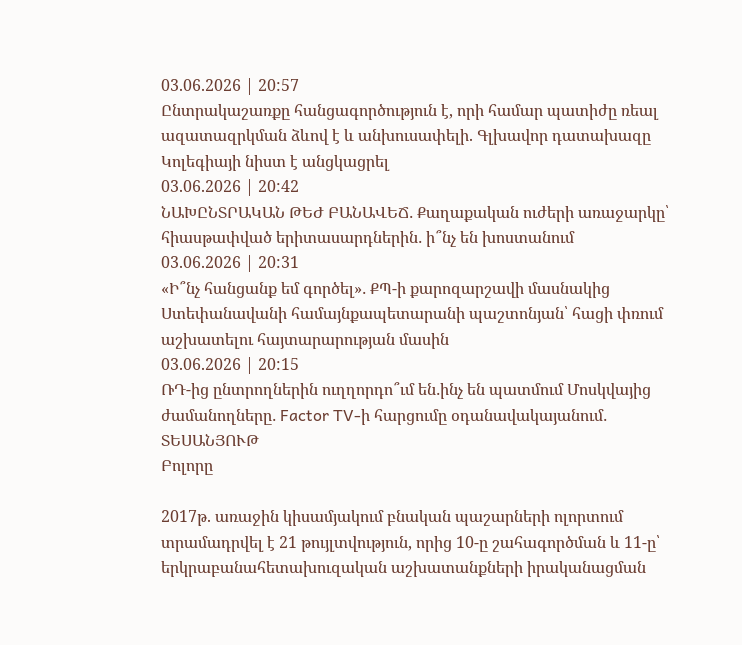03.06.2026 | 20:57
Ընտրակաշառքը հանցագործություն է, որի համար պատիժը ռեալ ազատազրկման ձևով է և անխուսափելի. Գլխավոր դատախազը Կոլեգիայի նիստ է անցկացրել
03.06.2026 | 20:42
ՆԱԽԸՆՏՐԱԿԱՆ ԹԵԺ ԲԱՆԱՎԵՃ․ Քաղաքական ուժերի առաջարկը՝ հիասթափված երիտասարդներին․ ի՞նչ են խոստանում
03.06.2026 | 20:31
«Ի՞նչ հանցանք եմ գործել»․ ՔՊ-ի քարոզարշավի մասնակից Ստեփանավանի համայնքապետարանի պաշտոնյան՝ հացի փռում աշխատելու հայտարարության մասին
03.06.2026 | 20:15
ՌԴ-ից ընտրողներին ուղղորդո՞ւմ են․ինչ են պատմում Մոսկվայից ժամանողները․ Factor TV-ի հարցումը օդանավակայանում․ ՏԵՍԱՆՅՈՒԹ
Բոլորը

2017թ. առաջին կիսամյակում բնական պաշարների ոլորտում տրամադրվել է 21 թույլտվություն, որից 10-ը շահագործման և 11-ը՝ երկրաբանահետախուզական աշխատանքների իրականացման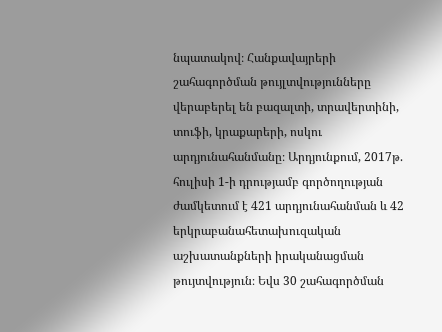նպատակով։ Հանքավայրերի շահագործման թույլտվությունները վերաբերել են բազալտի, տրավերտինի, տուֆի, կրաքարերի, ոսկու արդյունահանմանը։ Արդյունքում, 2017թ. հուլիսի 1-ի դրությամբ գործողության ժամկետում է 421 արդյունահանման և 42 երկրաբանահետախուզական աշխատանքների իրականացման թույտվություն։ Եվս 30 շահագործման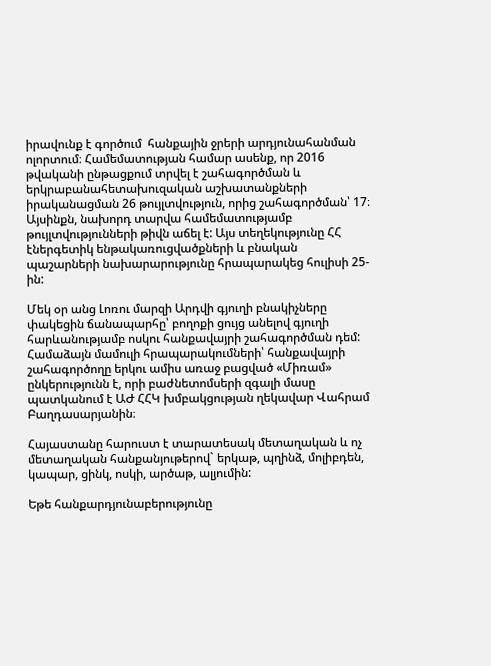իրավունք է գործում  հանքային ջրերի արդյունահանման ոլորտում։ Համեմատության համար ասենք, որ 2016 թվականի ընթացքում տրվել է շահագործման և երկրաբանահետախուզական աշխատանքների իրականացման 26 թույլտվություն, որից շահագործման՝ 17։ Այսինքն, նախորդ տարվա համեմատությամբ թույլտվությունների թիվն աճել է: Այս տեղեկությունը ՀՀ էներգետիկ ենթակառուցվածքների և բնական պաշարների նախարարությունը հրապարակեց հուլիսի 25-ին:

Մեկ օր անց Լոռու մարզի Արդվի գյուղի բնակիչները փակեցին ճանապարհը՝ բողոքի ցույց անելով գյուղի հարևանությամբ ոսկու հանքավայրի շահագործման դեմ: Համաձայն մամուլի հրապարակումների՝ հանքավայրի շահագործողը երկու ամիս առաջ բացված «Միռամ» ընկերությունն է, որի բաժնետոմսերի զգալի մասը պատկանում է ԱԺ ՀՀԿ խմբակցության ղեկավար Վահրամ Բաղդասարյանին։

Հայաստանը հարուստ է տարատեսակ մետաղական և ոչ մետաղական հանքանյութերով` երկաթ, պղինձ, մոլիբդեն, կապար, ցինկ, ոսկի, արծաթ, ալյումին:

Եթե հանքարդյունաբերությունը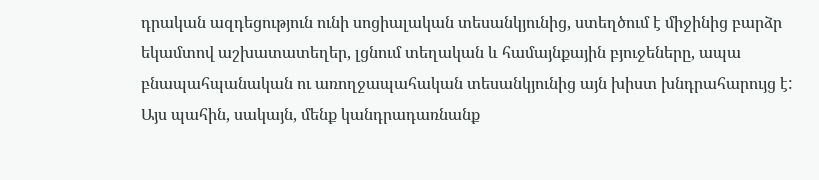դրական ազդեցություն ունի սոցիալական տեսանկյունից, ստեղծում է միջինից բարձր եկամտով աշխատատեղեր, լցնում տեղական և համայնքային բյուջեները, ապա բնապահպանական ու առողջապահական տեսանկյունից այն խիստ խնդրահարույց է: Այս պահին, սակայն, մենք կանդրադառնանք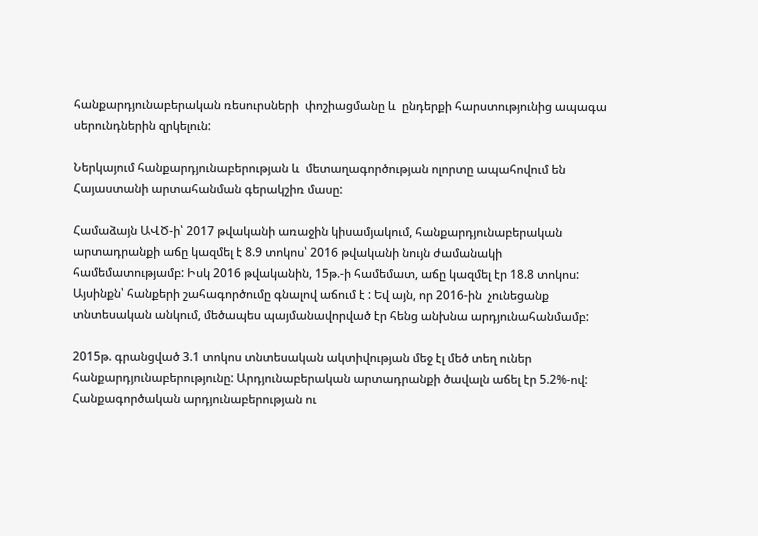հանքարդյունաբերական ռեսուրսների  փոշիացմանը և  ընդերքի հարստությունից ապագա սերունդներին զրկելուն:

Ներկայում հանքարդյունաբերության և  մետաղագործության ոլորտը ապահովում են Հայաստանի արտահանման գերակշիռ մասը:

Համաձայն ԱՎԾ-ի՝ 2017 թվականի առաջին կիսամյակում, հանքարդյունաբերական արտադրանքի աճը կազմել է 8.9 տոկոս՝ 2016 թվականի նույն ժամանակի համեմատությամբ: Իսկ 2016 թվականին, 15թ.-ի համեմատ, աճը կազմել էր 18.8 տոկոս: Այսինքն՝ հանքերի շահագործումը գնալով աճում է : Եվ այն, որ 2016-ին  չունեցանք տնտեսական անկում, մեծապես պայմանավորված էր հենց անխնա արդյունահանմամբ:

2015թ. գրանցված 3.1 տոկոս տնտեսական ակտիվության մեջ էլ մեծ տեղ ուներ հանքարդյունաբերությունը: Արդյունաբերական արտադրանքի ծավալն աճել էր 5.2%-ով: Հանքագործական արդյունաբերության ու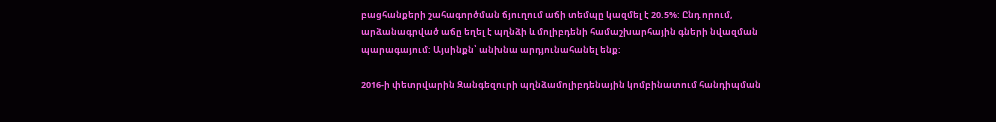բացհանքերի շահագործման ճյուղում աճի տեմպը կազմել է 20.5%: Ընդ որում, արձանագրված աճը եղել է պղնձի և մոլիբդենի համաշխարհային գների նվազման պարագայում: Այսինքն՝ անխնա արդյունահանել ենք:

2016-ի փետրվարին Զանգեզուրի պղնձամոլիբդենային կոմբինատում հանդիպման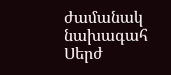ժամանակ նախագահ Սերժ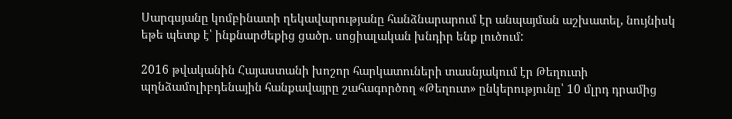Սարգսյանը կոմբինատի ղեկավարությանը հանձնարարում էր անպայման աշխատել, նույնիսկ եթե պետք է՝ ինքնարժեքից ցածր. սոցիալական խնդիր ենք լուծում:

2016 թվականին Հայաստանի խոշոր հարկատուների տասնյակում էր Թեղուտի պղնձամոլիբդենային հանքավայրը շահագործող «Թեղուտ» ընկերությունը՝ 10 մլրդ դրամից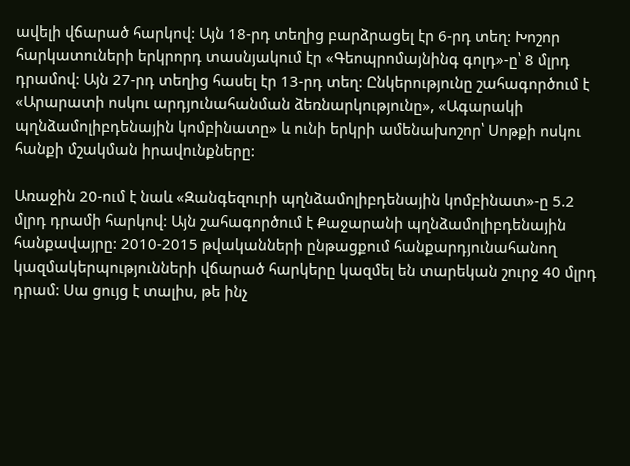ավելի վճարած հարկով: Այն 18-րդ տեղից բարձրացել էր 6-րդ տեղ: Խոշոր հարկատուների երկրորդ տասնյակում էր «Գեոպրոմայնինգ գոլդ»-ը՝ 8 մլրդ դրամով: Այն 27-րդ տեղից հասել էր 13-րդ տեղ: Ընկերությունը շահագործում է «Արարատի ոսկու արդյունահանման ձեռնարկությունը», «Ագարակի պղնձամոլիբդենային կոմբինատը» և ունի երկրի ամենախոշոր՝ Սոթքի ոսկու հանքի մշակման իրավունքները:

Առաջին 20-ում է նաև «Զանգեզուրի պղնձամոլիբդենային կոմբինատ»-ը 5.2 մլրդ դրամի հարկով: Այն շահագործում է Քաջարանի պղնձամոլիբդենային հանքավայրը: 2010-2015 թվականների ընթացքում հանքարդյունահանող կազմակերպությունների վճարած հարկերը կազմել են տարեկան շուրջ 40 մլրդ դրամ: Սա ցույց է տալիս, թե ինչ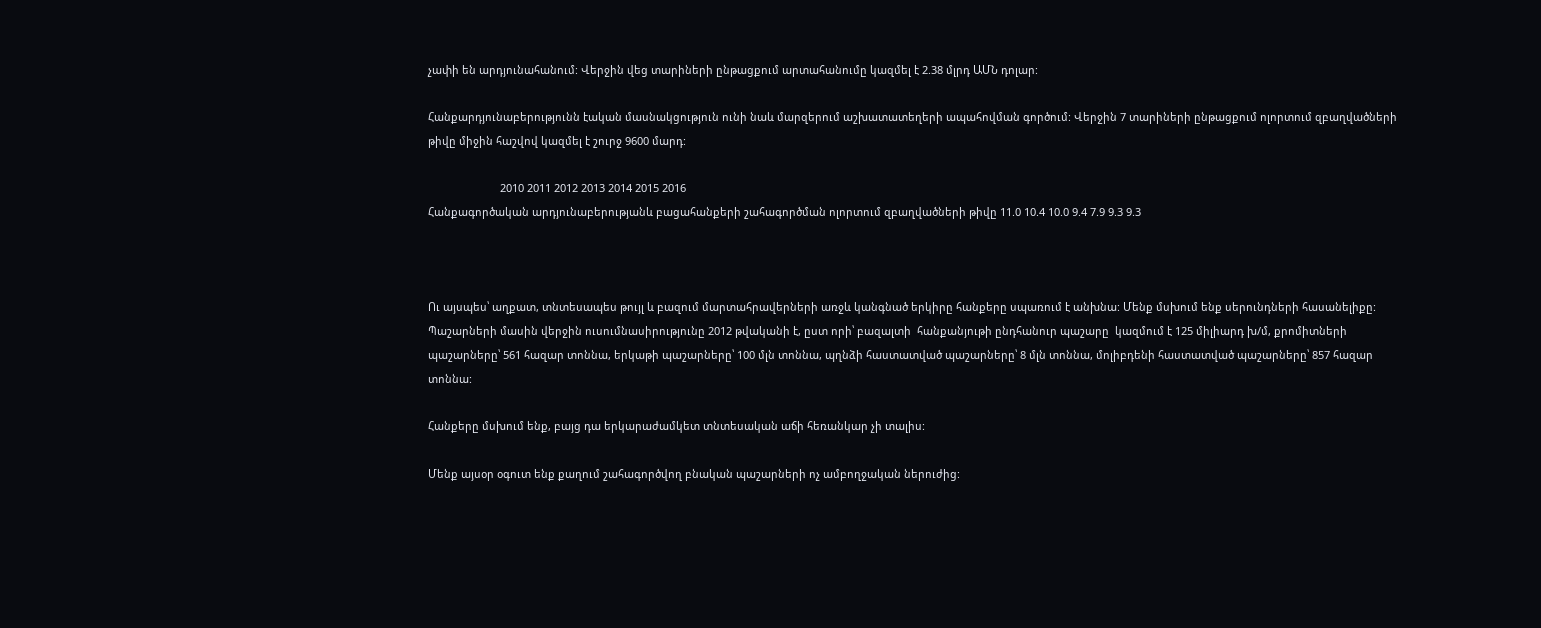չափի են արդյունահանում: Վերջին վեց տարիների ընթացքում արտահանումը կազմել է 2.38 մլրդ ԱՄՆ դոլար:

Հանքարդյունաբերությունն էական մասնակցություն ունի նաև մարզերում աշխատատեղերի ապահովման գործում: Վերջին 7 տարիների ընթացքում ոլորտում զբաղվածների թիվը միջին հաշվով կազմել է շուրջ 9600 մարդ:

                        2010 2011 2012 2013 2014 2015 2016
Հանքագործական արդյունաբերությանև բացահանքերի շահագործման ոլորտում զբաղվածների թիվը 11.0 10.4 10.0 9.4 7.9 9.3 9.3



Ու այսպես՝ աղքատ, տնտեսապես թույլ և բազում մարտահրավերների առջև կանգնած երկիրը հանքերը սպառում է անխնա: Մենք մսխում ենք սերունդների հասանելիքը: Պաշարների մասին վերջին ուսումնասիրությունը 2012 թվականի է, ըստ որի՝ բազալտի  հանքանյութի ընդհանուր պաշարը  կազմում է 125 միլիարդ խ/մ, քրոմիտների պաշարները՝ 561 հազար տոննա, երկաթի պաշարները՝ 100 մլն տոննա, պղնձի հաստատված պաշարները՝ 8 մլն տոննա, մոլիբդենի հաստատված պաշարները՝ 857 հազար տոննա:

Հանքերը մսխում ենք, բայց դա երկարաժամկետ տնտեսական աճի հեռանկար չի տալիս:

Մենք այսօր օգուտ ենք քաղում շահագործվող բնական պաշարների ոչ ամբողջական ներուժից: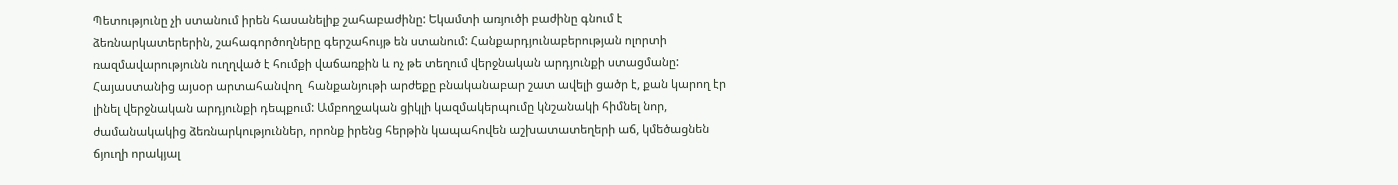Պետությունը չի ստանում իրեն հասանելիք շահաբաժինը: Եկամտի առյուծի բաժինը գնում է ձեռնարկատերերին, շահագործողները գերշահույթ են ստանում: Հանքարդյունաբերության ոլորտի ռազմավարությունն ուղղված է հումքի վաճառքին և ոչ թե տեղում վերջնական արդյունքի ստացմանը: Հայաստանից այսօր արտահանվող  հանքանյութի արժեքը բնականաբար շատ ավելի ցածր է, քան կարող էր լինել վերջնական արդյունքի դեպքում: Ամբողջական ցիկլի կազմակերպումը կնշանակի հիմնել նոր, ժամանակակից ձեռնարկություններ, որոնք իրենց հերթին կապահովեն աշխատատեղերի աճ, կմեծացնեն ճյուղի որակյալ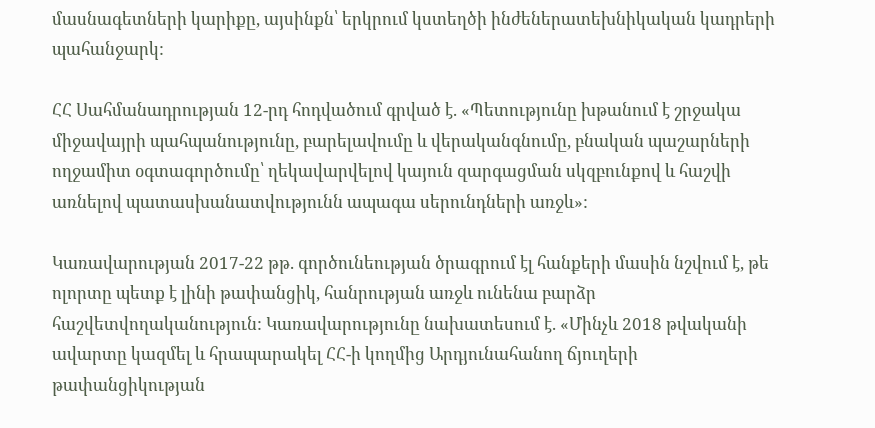մասնագետների կարիքը, այսինքն՝ երկրում կստեղծի ինժեներատեխնիկական կադրերի պահանջարկ:

ՀՀ Սահմանադրության 12-րդ հոդվածում գրված է. «Պետությունը խթանում է շրջակա միջավայրի պահպանությունը, բարելավումը և վերականգնումը, բնական պաշարների ողջամիտ օգտագործումը՝ ղեկավարվելով կայուն զարգացման սկզբունքով և հաշվի առնելով պատասխանատվությունն ապագա սերունդների առջև»:

Կառավարության 2017-22 թթ. գործունեության ծրագրում էլ հանքերի մասին նշվում է, թե ոլորտը պետք է լինի թափանցիկ, հանրության առջև ունենա բարձր հաշվետվողականություն: Կառավարությունը նախատեսում է. «Մինչև 2018 թվականի ավարտը կազմել և հրապարակել ՀՀ-ի կողմից Արդյունահանող ճյուղերի թափանցիկության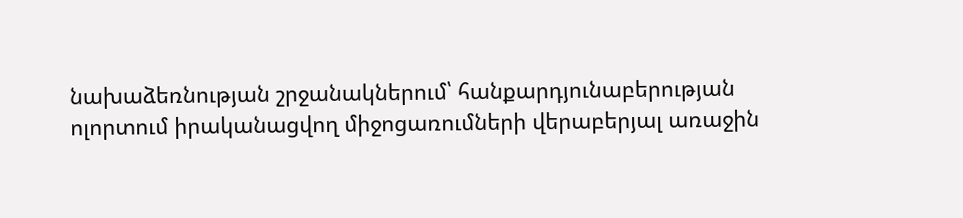նախաձեռնության շրջանակներում՝ հանքարդյունաբերության ոլորտում իրականացվող միջոցառումների վերաբերյալ առաջին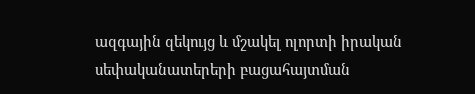ազգային զեկույց և մշակել ոլորտի իրական սեփականատերերի բացահայտման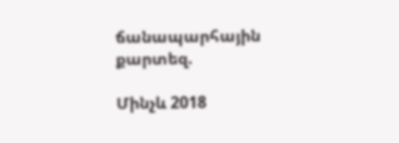ճանապարհային քարտեզ.

Մինչև 2018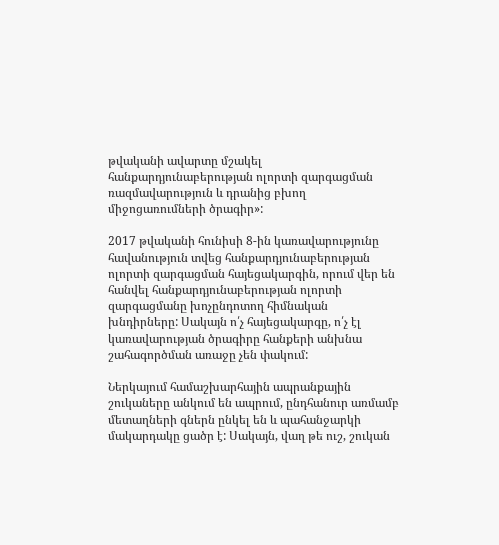թվականի ավարտը մշակել հանքարդյունաբերության ոլորտի զարգացման ռազմավարություն և դրանից բխող միջոցառումների ծրագիր»:

2017 թվականի հունիսի 8-ին կառավարությունը հավանություն տվեց հանքարդյունաբերության ոլորտի զարգացման հայեցակարգին, որում վեր են հանվել հանքարդյունաբերության ոլորտի զարգացմանը խոչընդոտող հիմնական խնդիրները: Սակայն ո՛չ հայեցակարգը, ո՛չ էլ կառավարության ծրագիրը հանքերի անխնա շահագործման առաջը չեն փակում:

Ներկայում համաշխարհային ապրանքային շուկաները անկում են ապրում, ընդհանուր առմամբ մետաղների գներն ընկել են և պահանջարկի մակարդակը ցածր է: Սակայն, վաղ թե ուշ, շուկան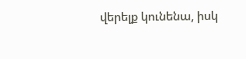վերելք կունենա, իսկ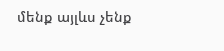մենք այլևս չենք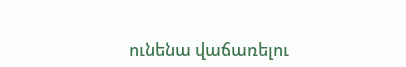ունենա վաճառելու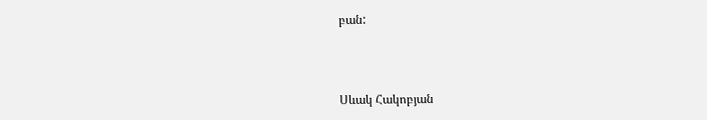բան:



Սևակ Հակոբյան